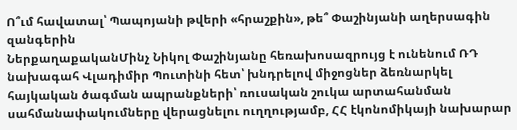Ո՞ւմ հավատալ՝ Պապոյանի թվերի «հրաշքին», թե՞ Փաշինյանի աղերսագին զանգերին
ՆերքաղաքականՄինչ Նիկոլ Փաշինյանը հեռախոսազրույց է ունենում ՌԴ նախագահ Վլադիմիր Պուտինի հետ՝ խնդրելով միջոցներ ձեռնարկել հայկական ծագման ապրանքների՝ ռուսական շուկա արտահանման սահմանափակումները վերացնելու ուղղությամբ, ՀՀ էկոնոմիկայի նախարար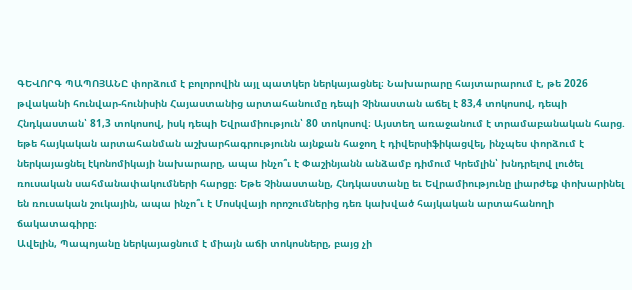ԳԵՎՈՐԳ ՊԱՊՈՅԱՆԸ փորձում է բոլորովին այլ պատկեր ներկայացնել։ Նախարարը հայտարարում է, թե 2026 թվականի հունվար-հունիսին Հայաստանից արտահանումը դեպի Չինաստան աճել է 83,4 տոկոսով, դեպի Հնդկաստան՝ 81,3 տոկոսով, իսկ դեպի Եվրամիություն՝ 80 տոկոսով։ Այստեղ առաջանում է տրամաբանական հարց. եթե հայկական արտահանման աշխարհագրությունն այնքան հաջող է դիվերսիֆիկացվել, ինչպես փորձում է ներկայացնել էկոնոմիկայի նախարարը, ապա ինչո՞ւ է Փաշինյանն անձամբ դիմում Կրեմլին՝ խնդրելով լուծել ռուսական սահմանափակումների հարցը։ Եթե Չինաստանը, Հնդկաստանը եւ Եվրամիությունը լիարժեք փոխարինել են ռուսական շուկային, ապա ինչո՞ւ է Մոսկվայի որոշումներից դեռ կախված հայկական արտահանողի ճակատագիրը։
Ավելին, Պապոյանը ներկայացնում է միայն աճի տոկոսները, բայց չի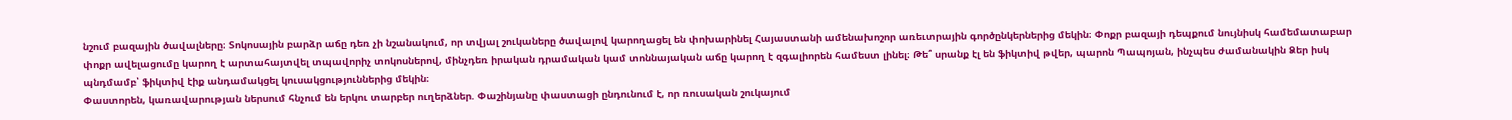նշում բազային ծավալները։ Տոկոսային բարձր աճը դեռ չի նշանակում, որ տվյալ շուկաները ծավալով կարողացել են փոխարինել Հայաստանի ամենախոշոր առեւտրային գործընկերներից մեկին։ Փոքր բազայի դեպքում նույնիսկ համեմատաբար փոքր ավելացումը կարող է արտահայտվել տպավորիչ տոկոսներով, մինչդեռ իրական դրամական կամ տոննայական աճը կարող է զգալիորեն համեստ լինել։ Թե՞ սրանք էլ են ֆիկտիվ թվեր, պարոն Պապոյան, ինչպես ժամանակին Ձեր իսկ պնդմամբ՝ ֆիկտիվ էիք անդամակցել կուսակցություններից մեկին։
Փաստորեն, կառավարության ներսում հնչում են երկու տարբեր ուղերձներ. Փաշինյանը փաստացի ընդունում է, որ ռուսական շուկայում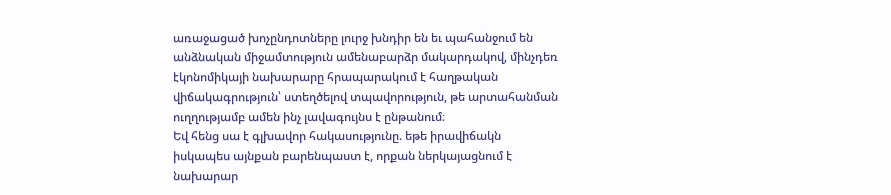առաջացած խոչընդոտները լուրջ խնդիր են եւ պահանջում են անձնական միջամտություն ամենաբարձր մակարդակով, մինչդեռ էկոնոմիկայի նախարարը հրապարակում է հաղթական վիճակագրություն՝ ստեղծելով տպավորություն, թե արտահանման ուղղությամբ ամեն ինչ լավագույնս է ընթանում։
Եվ հենց սա է գլխավոր հակասությունը. եթե իրավիճակն իսկապես այնքան բարենպաստ է, որքան ներկայացնում է նախարար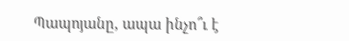Պապոյանը, ապա ինչո՞ւ է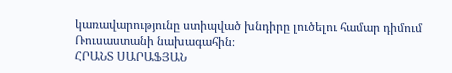կառավարությունը ստիպված խնդիրը լուծելու համար դիմում Ռուսաստանի նախագահին։
ՀՐԱՆՏ ՍԱՐԱՖՅԱՆ